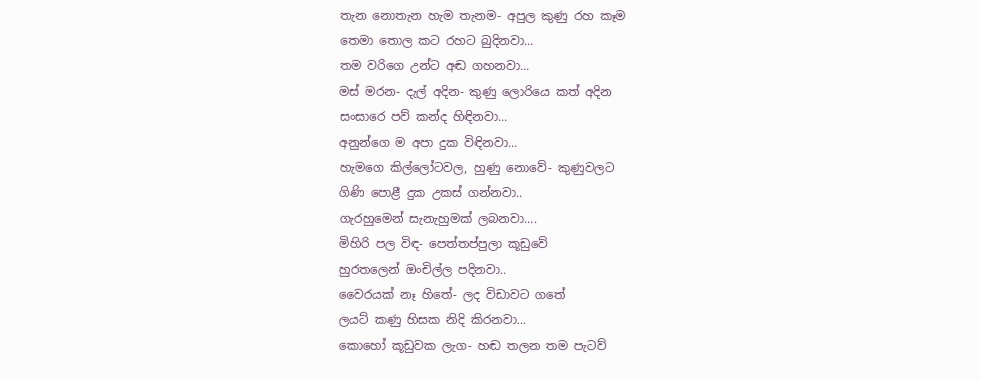තැන නොතැන හැම තැනම- අපුල කුණු රහ කෑම
තෙමා තොල කට රහට බුදිනවා...
තම වරිගෙ උන්ට අඬ ගහනවා...
මස් මරන- දැල් අදින- කුණු ලොරියෙ කත් අදින
සංසාරෙ පව් කන්ද හිඳිනවා...
අනුන්ගෙ ම අපා දුක විඳිනවා...
හැමගෙ කිල්ලෝටවල, හුණු නොවේ- කුණුවලට
ගිණි පොළී දුක උකස් ගන්නවා..
ගැරහුමෙන් සැනැහුමක් ලබනවා....
මිහිරි පල විඳ- පෙත්තප්පුලා කූඩුවේ
හුරතලෙන් ඔංචිල්ල පදිනවා..
වෛරයක් නෑ හිතේ- ලද විඩාවට ගතේ
ලයට් කණු හිසක නිදි කිරනවා...
කොහෝ කූඩුවක ලැග- හඬ තලන තම පැටව්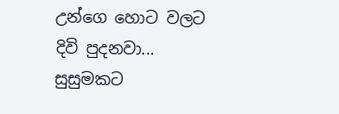උන්ගෙ හොට වලට දිවි පුදනවා...
සුසුමකට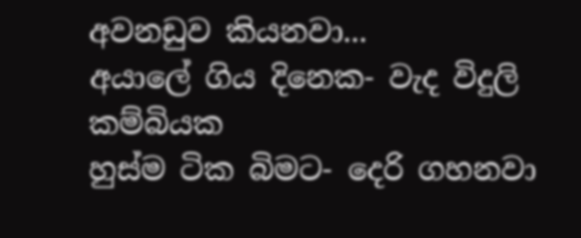අවනඩුව කියනවා...
අයාලේ ගිය දිනෙක- වැද විදුලි කම්බියක
හුස්ම ටික බිමට- දෙරි ගහනවා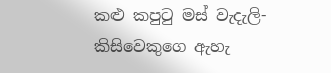කළු කපුටු මස් වැදැලි- කිසිවෙකුගෙ ඇහැ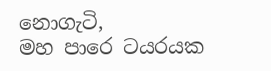නොගැටි,
මහ පාරෙ ටයරයක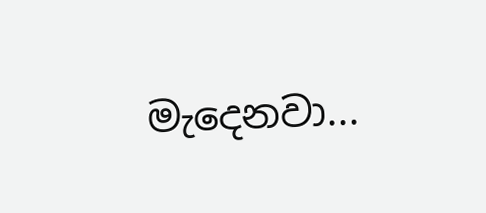මැදෙනවා...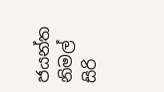ජයන්ත නිමල් සිරි